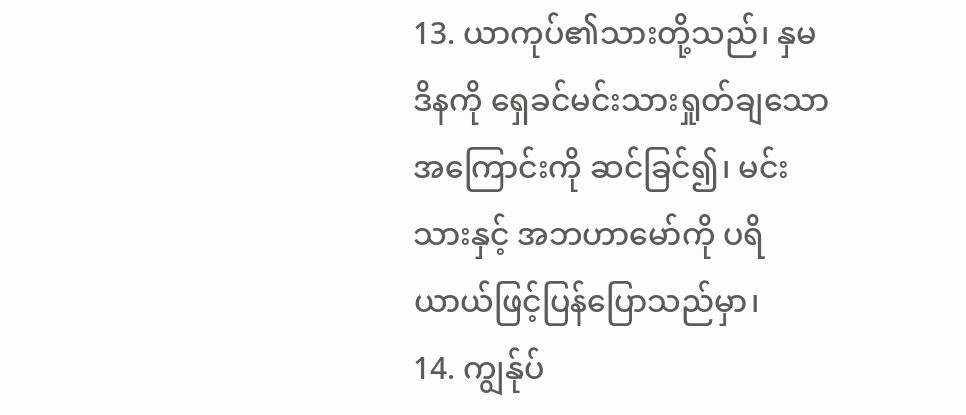13. ယာကုပ်၏သားတို့သည်၊ နှမဒိနကို ရှေခင်မင်းသားရှုတ်ချသောအကြောင်းကို ဆင်ခြင်၍၊ မင်းသားနှင့် အဘဟာမော်ကို ပရိယာယ်ဖြင့်ပြန်ပြောသည်မှာ၊
14. ကျွန်ုပ်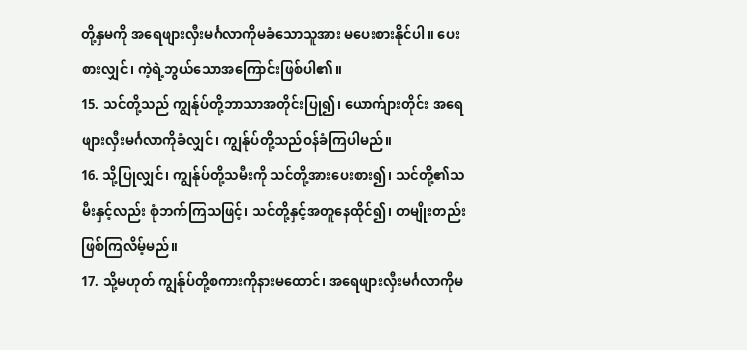တို့နှမကို အရေဖျားလှီးမင်္ဂလာကိုမခံသောသူအား မပေးစားနိုင်ပါ။ ပေးစားလျှင်၊ ကဲ့ရဲ့ဘွယ်သောအကြောင်းဖြစ်ပါ၏။
15. သင်တို့သည် ကျွန်ုပ်တို့ဘာသာအတိုင်းပြု၍၊ ယောက်ျားတိုင်း အရေဖျားလှီးမင်္ဂလာကိုခံလျှင်၊ ကျွန်ုပ်တို့သည်ဝန်ခံကြပါမည်။
16. သို့ပြုလျှင်၊ ကျွန်ုပ်တို့သမီးကို သင်တို့အားပေးစား၍၊ သင်တို့၏သမီးနှင့်လည်း စုံဘက်ကြသဖြင့်၊ သင်တို့နှင့်အတူနေထိုင်၍၊ တမျိုးတည်းဖြစ်ကြလိမ့်မည်။
17. သို့မဟုတ် ကျွန်ုပ်တို့စကားကိုနားမထောင်၊ အရေဖျားလှီးမင်္ဂလာကိုမ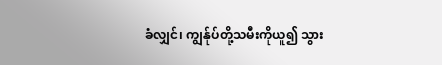ခံလျှင်၊ ကျွန်ုပ်တို့သမီးကိုယူ၍ သွား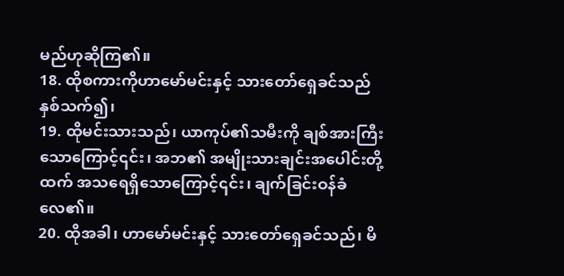မည်ဟုဆိုကြ၏။
18. ထိုစကားကိုဟာမော်မင်းနှင့် သားတော်ရှေခင်သည်နှစ်သက်၍၊
19. ထိုမင်းသားသည်၊ ယာကုပ်၏သမီးကို ချစ်အားကြီးသောကြောင့်၎င်း၊ အဘ၏ အမျိုးသားချင်းအပေါင်းတို့ထက် အသရေရှိသောကြောင့်၎င်း၊ ချက်ခြင်းဝန်ခံလေ၏။
20. ထိုအခါ၊ ဟာမော်မင်းနှင့် သားတော်ရှေခင်သည်၊ မိ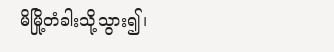မိမြို့တံခါးသို့သွား၍၊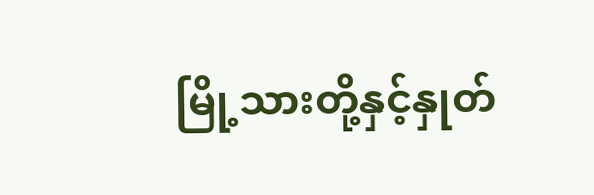မြို့သားတို့နှင့်နှုတ်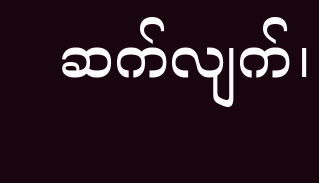ဆက်လျက်၊